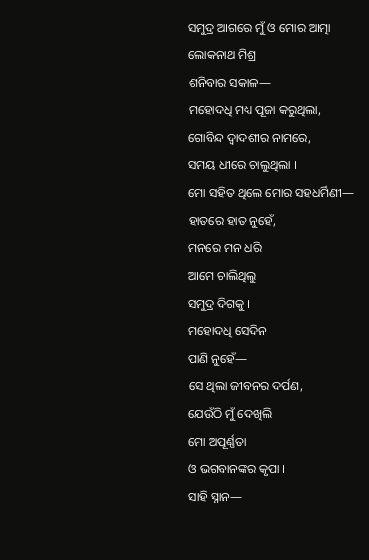ସମୁଦ୍ର ଆଗରେ ମୁଁ ଓ ମୋର ଆତ୍ମା
ଲୋକନାଥ ମିଶ୍ର
ଶନିବାର ସକାଳ—
ମହୋଦଧି ମଧ୍ୟ ପୂଜା କରୁଥିଲା,
ଗୋବିନ୍ଦ ଦ୍ୱାଦଶୀର ନାମରେ,
ସମୟ ଧୀରେ ଚାଲୁଥିଲା ।
ମୋ ସହିତ ଥିଲେ ମୋର ସହଧର୍ମିଣୀ—
ହାତରେ ହାତ ନୁହେଁ,
ମନରେ ମନ ଧରି
ଆମେ ଚାଲିଥିଲୁ
ସମୁଦ୍ର ଦିଗକୁ ।
ମହୋଦଧି ସେଦିନ
ପାଣି ନୁହେଁ—
ସେ ଥିଲା ଜୀବନର ଦର୍ପଣ,
ଯେଉଁଠି ମୁଁ ଦେଖିଲି
ମୋ ଅପୂର୍ଣ୍ଣତା
ଓ ଭଗବାନଙ୍କର କୃପା ।
ସାହି ସ୍ନାନ—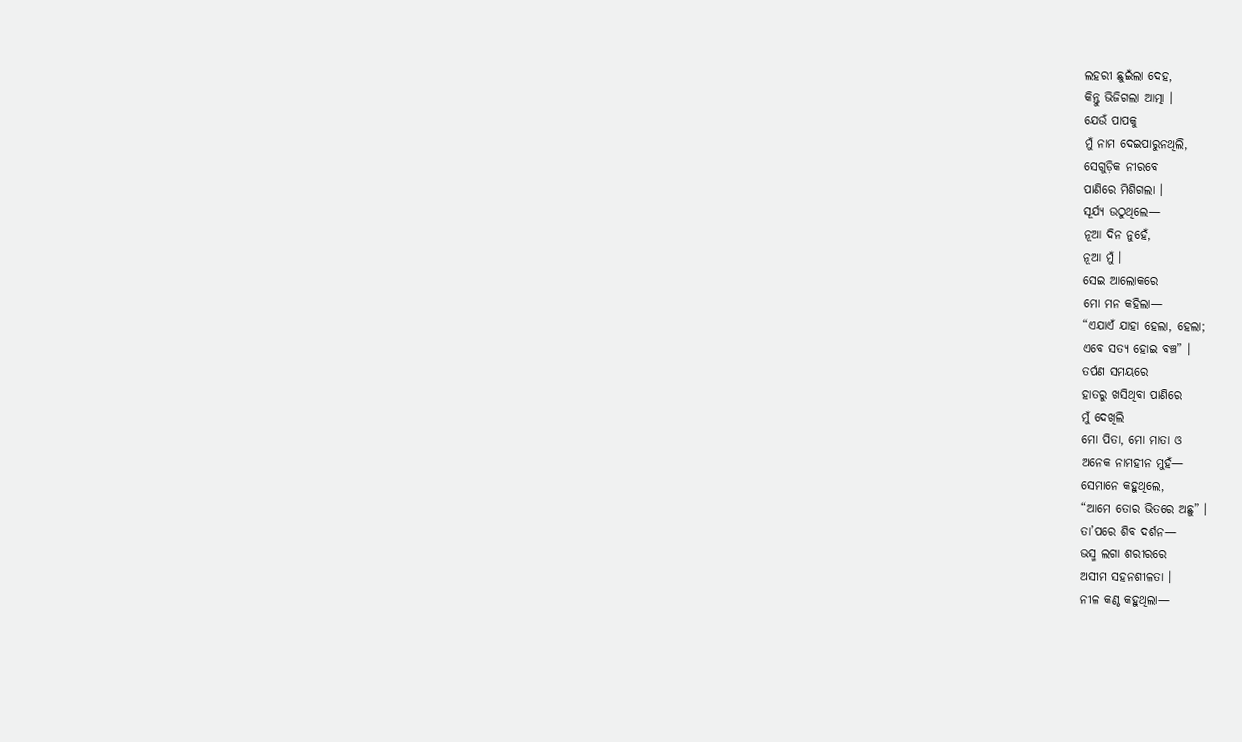ଲହରୀ ଛୁଇଁଲା ଦେହ,
କିନ୍ତୁ ଭିଜିଗଲା ଆତ୍ମା ।
ଯେଉଁ ପାପକୁ
ମୁଁ ନାମ ଦେଇପାରୁନଥିଲି,
ସେଗୁଡ଼ିକ ନୀରବେ
ପାଣିରେ ମିଶିଗଲା ।
ସୂର୍ଯ୍ୟ ଉଠୁଥିଲେ—
ନୂଆ ଦିନ ନୁହେଁ,
ନୂଆ ମୁଁ ।
ସେଇ ଆଲୋକରେ
ମୋ ମନ କହିଲା—
“ଏଯାଏଁ ଯାହା ହେଲା, ହେଲା;
ଏବେ ସତ୍ୟ ହୋଇ ବଞ୍ଚ” ।
ତର୍ପଣ ସମୟରେ
ହାତରୁ ଖସିଥିବା ପାଣିରେ
ମୁଁ ଦେଖିଲି
ମୋ ପିତା, ମୋ ମାତା ଓ
ଅନେକ ନାମହୀନ ମୁହଁ—
ସେମାନେ କହୁଥିଲେ,
“ଆମେ ତୋର ଭିତରେ ଅଛୁ” ।
ତା’ପରେ ଶିବ ଦର୍ଶନ—
ଭସ୍ମ ଲଗା ଶରୀରରେ
ଅସୀମ ସହନଶୀଳତା ।
ନୀଳ କଣ୍ଠ କହୁଥିଲା—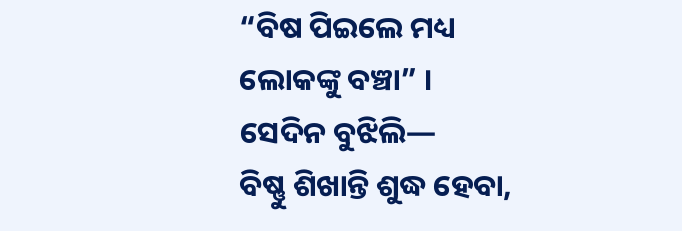“ବିଷ ପିଇଲେ ମଧ୍ୟ
ଲୋକଙ୍କୁ ବଞ୍ଚା” ।
ସେଦିନ ବୁଝିଲି—
ବିଷ୍ଣୁ ଶିଖାନ୍ତି ଶୁଦ୍ଧ ହେବା,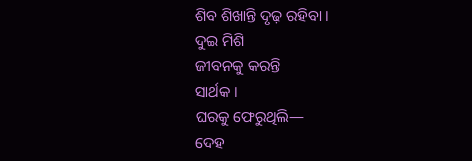ଶିବ ଶିଖାନ୍ତି ଦୃଢ଼ ରହିବା ।
ଦୁଇ ମିଶି
ଜୀବନକୁ କରନ୍ତି
ସାର୍ଥକ ।
ଘରକୁ ଫେରୁଥିଲି—
ଦେହ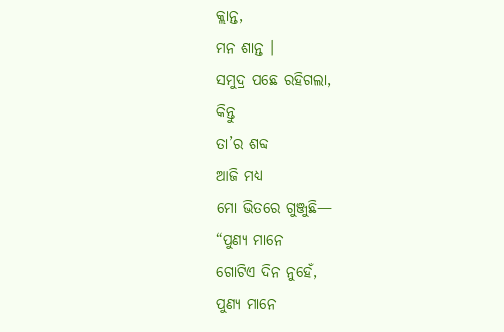କ୍ଲାନ୍ତ,
ମନ ଶାନ୍ତ ।
ସମୁଦ୍ର ପଛେ ରହିଗଲା,
କିନ୍ତୁ
ତା’ର ଶବ୍ଦ
ଆଜି ମଧ୍ୟ
ମୋ ଭିତରେ ଗୁଞ୍ଜୁଛି—
“ପୁଣ୍ୟ ମାନେ
ଗୋଟିଏ ଦିନ ନୁହେଁ,
ପୁଣ୍ୟ ମାନେ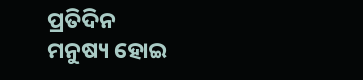ପ୍ରତିଦିନ
ମନୁଷ୍ୟ ହୋଇ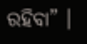ରହିବା” ।